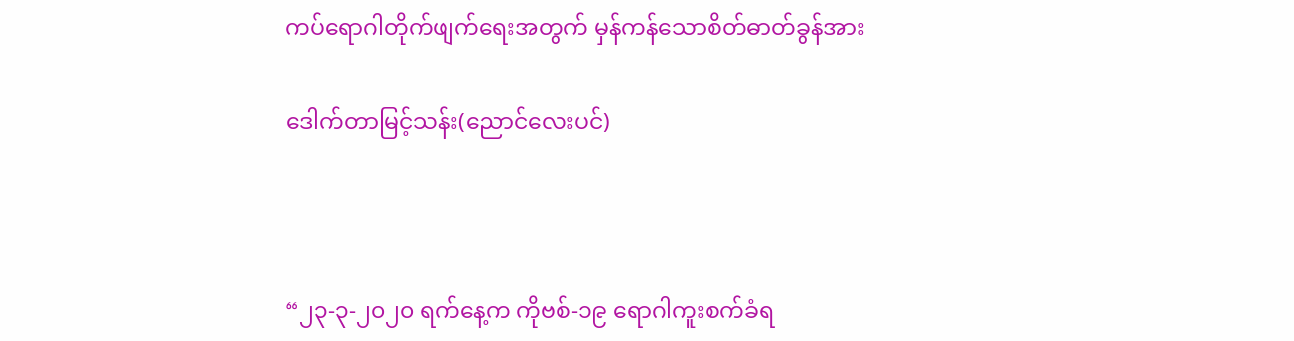ကပ်ရောဂါတိုက်ဖျက်ရေးအတွက် မှန်ကန်သောစိတ်ဓာတ်ခွန်အား

ဒေါက်တာမြင့်သန်း(ညောင်လေးပင်)



“၂၃-၃-၂၀၂၀ ရက်နေ့က ကိုဗစ်-၁၉ ရောဂါကူးစက်ခံရ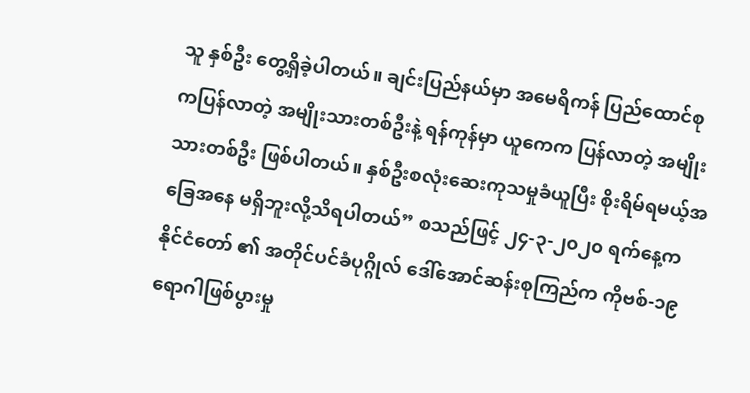သူ နှစ်ဦး တွေ့ရှိခဲ့ပါတယ်။ ချင်းပြည်နယ်မှာ အမေရိကန် ပြည်ထောင်စုကပြန်လာတဲ့ အမျိုးသားတစ်ဦးနဲ့ ရန်ကုန်မှာ ယူကေက ပြန်လာတဲ့ အမျိုးသားတစ်ဦး ဖြစ်ပါတယ်။ နှစ်ဦးစလုံးဆေးကုသမှုခံယူပြီး စိုးရိမ်ရမယ့်အခြေအနေ မရှိဘူးလို့သိရပါတယ်” စသည်ဖြင့် ၂၄-၃-၂၀၂၀ ရက်နေ့က နိုင်ငံတော် ၏ အတိုင်ပင်ခံပုဂ္ဂိုလ် ဒေါ်အောင်ဆန်းစုကြည်က ကိုဗစ်-၁၉ ရောဂါဖြစ်ပွားမှု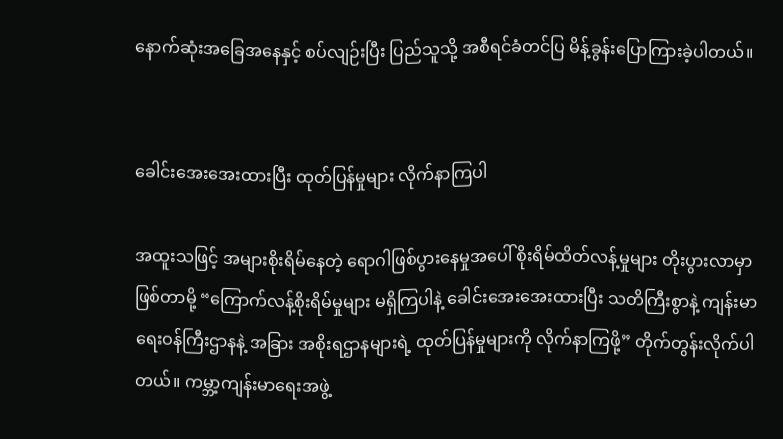နောက်ဆုံးအခြေအနေနှင့် စပ်လျဉ်းပြီး ပြည်သူသို့ အစီရင်ခံတင်ပြ မိန့်ခွန်းပြောကြားခဲ့ပါတယ်။


ခေါင်းအေးအေးထားပြီး ထုတ်ပြန်မှုများ လိုက်နာကြပါ

အထူးသဖြင့် အများစိုးရိမ်နေတဲ့ ရောဂါဖြစ်ပွားနေမှုအပေါ် စိုးရိမ်ထိတ်လန့်မှုများ တိုးပွားလာမှာဖြစ်တာမို့ “ကြောက်လန့်စိုးရိမ်မှုများ မရှိကြပါနဲ့ ခေါင်းအေးအေးထားပြီး သတိကြီးစွာနဲ့ ကျန်းမာရေးဝန်ကြီးဌာနနဲ့ အခြား အစိုးရဌာနများရဲ့ ထုတ်ပြန်မှုများကို လိုက်နာကြဖို့” တိုက်တွန်းလိုက်ပါတယ်။ ကမ္ဘာ့ကျန်းမာရေးအဖွဲ့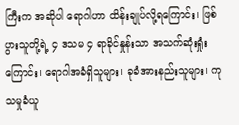ကြီးက အဆိုပါ ရောဂါဟာ ထိန်းချုပ်လို့ရကြောင်း၊ ဖြစ်ပွားသူတို့ရဲ့ ၄ ဒသမ ၄ ရာခိုင်နှုန်းသာ အသက်ဆုံးရှုံးကြောင်း၊ ရောဂါအခံရှိသူများ၊ ခုခံအားနည်းသူများ၊ ကုသမှုခံယူ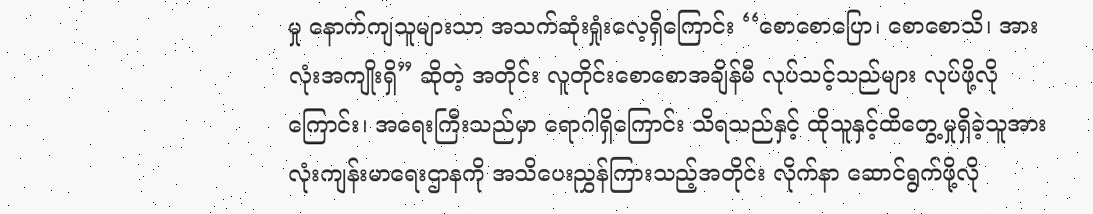မှု နောက်ကျသူများသာ အသက်ဆုံးရှုံးလေ့ရှိကြောင်း ‘‘စောစောပြော၊ စောစောသိ၊ အားလုံးအကျိုးရှိ” ဆိုတဲ့ အတိုင်း လူတိုင်းစောစောအချိန်မီ လုပ်သင့်သည်များ လုပ်ဖို့လိုကြောင်း၊ အရေးကြီးသည်မှာ ရောဂါရှိကြောင်း သိရသည်နှင့် ထိုသူနှင့်ထိတွေ့မှုရှိခဲ့သူအားလုံးကျန်းမာရေးဌာနကို အသိပေးညွှန်ကြားသည့်အတိုင်း လိုက်နာ ဆောင်ရွက်ဖို့လို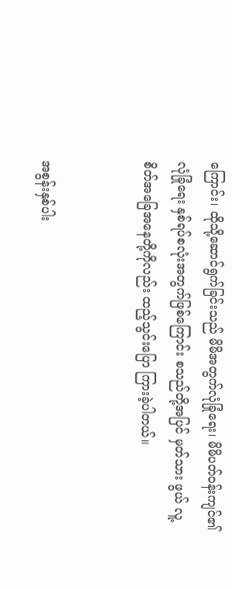ကြောင်း၊ ထိုသို့ဆောင်ရွက်ခြင်းသည် မိမိအတွက်လုံခြုံရေး၊ မိမိပတ်ဝန်းကျင်၏ လုံခြုံရေး နှစ်ရပ်စလုံးအတွက်ဖြစ်ကြောင်း စသည်တို့အပြင် မှတ်သား ဖွယ် လူ့စိတ်အခြေအနေတို့ကိုလည်း ထည့်သွင်းပြော ကြားခဲ့ပါတယ်။


အစွန်းနှစ်ပါး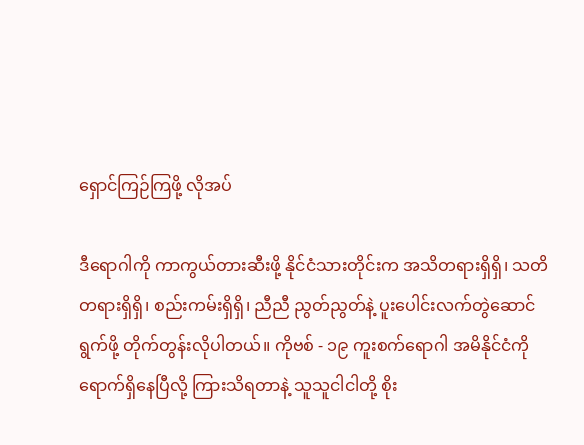ရှောင်ကြဉ်ကြဖို့ လိုအပ်

ဒီရောဂါကို ကာကွယ်တားဆီးဖို့ နိုင်ငံသားတိုင်းက အသိတရားရှိရှိ၊ သတိတရားရှိရှိ၊ စည်းကမ်းရှိရှိ၊ ညီညီ ညွတ်ညွတ်နဲ့ ပူးပေါင်းလက်တွဲဆောင်ရွက်ဖို့ တိုက်တွန်းလိုပါတယ်။ ကိုဗစ် - ၁၉ ကူးစက်ရောဂါ အမိနိုင်ငံကို ရောက်ရှိနေပြီလို့ ကြားသိရတာနဲ့ သူသူငါငါတို့ စိုး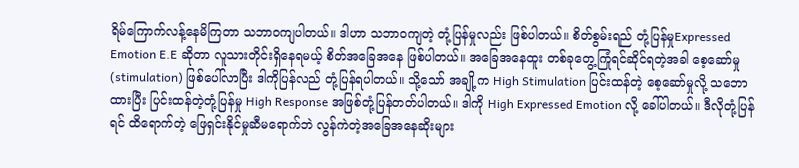ရိမ်ကြောက်လန့်နေမိကြတာ သဘာဝကျပါတယ်။ ဒါဟာ သဘာဝကျတဲ့ တုံ့ပြန်မှုလည်း ဖြစ်ပါတယ်။ စိတ်စွမ်းရည် တုံ့ပြန်မှုExpressed Emotion E.E ဆိုတာ လူသားတိုင်းရှိနေရမယ့် စိတ်အခြေအနေ ဖြစ်ပါတယ်။ အခြေအနေထူး တစ်ခုတွေ့ကြုံရင်ဆိုင်ရတဲ့အခါ စေ့ဆော်မှု (stimulation) ဖြစ်ပေါ်လာပြီး ဒါကိုပြန်လည် တုံ့ပြန်ရပါတယ်။ သို့သော် အချို့က High Stimulation ပြင်းထန်တဲ့ စေ့ဆော်မှုလို့ သဘောထားပြီး ပြင်းထန်တဲ့တုံ့ပြန်မှု High Response အဖြစ်တုံ့ပြန်တတ်ပါတယ်။ ဒါကို High Expressed Emotion လို့ ခေါ်ပါတယ်။ ဒီလိုတုံ့ပြန်ရင် ထိရောက်တဲ့ ဖြေရှင်းနိုင်မှုဆီမရောက်ဘဲ လွန်ကဲတဲ့အခြေအနေဆိုးများ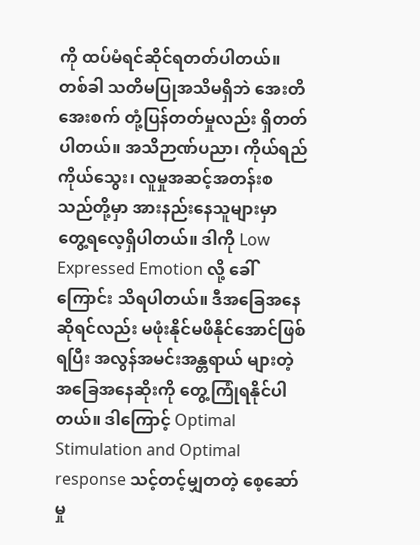ကို ထပ်မံရင်ဆိုင်ရတတ်ပါတယ်။ တစ်ခါ သတိမပြုအသိမရှိဘဲ အေးတိအေးစက် တုံ့ပြန်တတ်မှုလည်း ရှိတတ်ပါတယ်။ အသိဉာဏ်ပညာ၊ ကိုယ်ရည်ကိုယ်သွေး၊ လူမှုအဆင့်အတန်းစသည်တို့မှာ အားနည်းနေသူများမှာ တွေ့ရလေ့ရှိပါတယ်။ ဒါကို Low Expressed Emotion လို့ ခေါ်ကြောင်း သိရပါတယ်။ ဒီအခြေအနေဆိုရင်လည်း မဖုံးနိုင်မဖိနိုင်အောင်ဖြစ်ရပြီး အလွန်အမင်းအန္တရာယ် များတဲ့ အခြေအနေဆိုးကို တွေ့ကြုံရနိုင်ပါတယ်။ ဒါကြောင့် Optimal Stimulation and Optimal response သင့်တင့်မျှတတဲ့ စေ့ဆော်မှု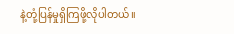နဲ့တုံ့ပြန်မှုရှိကြဖို့လိုပါတယ်။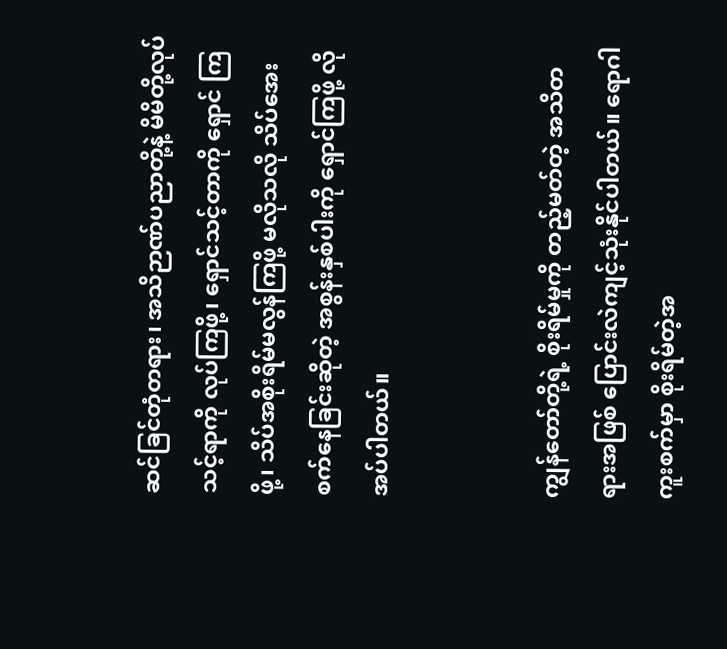ဆင်ခြင်တုံတရား၊ အသိဉာဏ်ပညာတို့နဲ့ မိမိတို့လုပ်သင့်ရာကို လုပ်ကြဖို့၊ ရှောင်သင့်တာကို ရှောင် ကြဖို့၊ သိပ်အစိုးရိမ်မလွန်ကြဖို့ မလိုသလို သိပ်အေးစက်နေခြင်းဆိုတဲ့ အစွန်းနှစ်ပါးကို ရှောင်ကြဖို့ လိုအပ်ပါတယ်။


ကျွန်တော်တို့ရဲ့ စိုးရိမ်မှုကို တည့်မတ်တဲ့ အသိတရားအဖြစ် ပြောင်းလဲကျင့်သုံးနိုင်ပါတယ်။ ရောဂါကူးစက်မှာ စိုးရိမ်တဲ့အ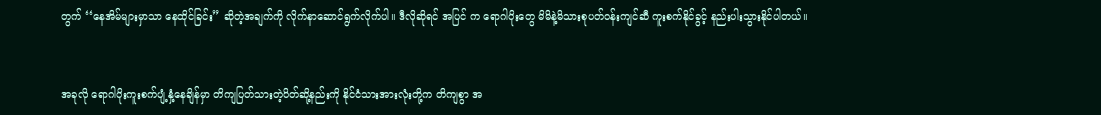တွက် ‘‘နေအိမ်များမှာသာ နေထိုင်ခြင်း” ဆိုတဲ့အချက်ကို လိုက်နာဆောင်ရွက်လိုက်ပါ။ ဒီလိုဆိုရင် အပြင် က ရောဂါပိုးတွေ မိမိနဲ့မိသားစုပတ်ဝန်းကျင်ဆီ ကူးစက်နိုင်ခွင့် နည်းပါးသွားနိုင်ပါတယ်။


အခုလို ရောဂါပိုးကူးစက်ပျံ့နှံ့နေချိန်မှာ တိကျပြတ်သားတဲ့ပိတ်ဆို့နည်းကို နိုင်ငံသားအားလုံးတို့က တိကျစွာ အ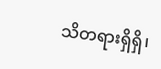သိတရားရှိရှိ၊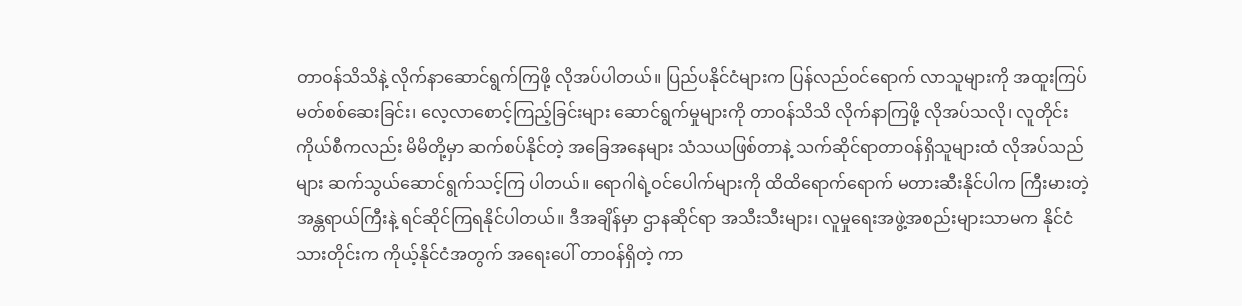တာဝန်သိသိနဲ့ လိုက်နာဆောင်ရွက်ကြဖို့ လိုအပ်ပါတယ်။ ပြည်ပနိုင်ငံများက ပြန်လည်ဝင်ရောက် လာသူများကို အထူးကြပ်မတ်စစ်ဆေးခြင်း၊ လေ့လာစောင့်ကြည့်ခြင်းများ ဆောင်ရွက်မှုများကို တာဝန်သိသိ လိုက်နာကြဖို့ လိုအပ်သလို၊ လူတိုင်းကိုယ်စီကလည်း မိမိတို့မှာ ဆက်စပ်နိုင်တဲ့ အခြေအနေများ သံသယဖြစ်တာနဲ့ သက်ဆိုင်ရာတာဝန်ရှိသူများထံ လိုအပ်သည်များ ဆက်သွယ်ဆောင်ရွက်သင့်ကြ ပါတယ်။ ရောဂါရဲ့ဝင်ပေါက်များကို ထိထိရောက်ရောက် မတားဆီးနိုင်ပါက ကြီးမားတဲ့ အန္တရာယ်ကြီးနဲ့ ရင်ဆိုင်ကြရနိုင်ပါတယ်။ ဒီအချိန်မှာ ဌာနဆိုင်ရာ အသီးသီးများ၊ လူမှုရေးအဖွဲ့အစည်းများသာမက နိုင်ငံသားတိုင်းက ကိုယ့်နိုင်ငံအတွက် အရေးပေါ် တာဝန်ရှိတဲ့ ကာ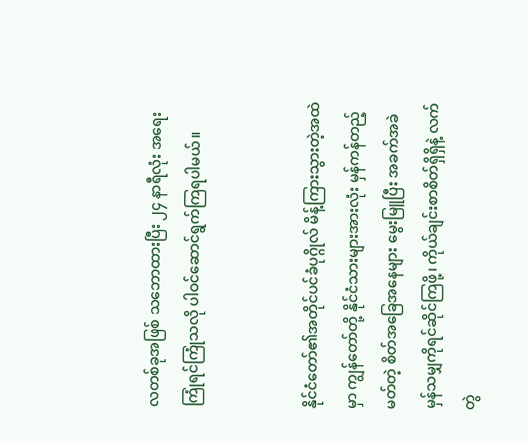လတစ်ခုအဖြစ် သဘောထားပြီး ၂၄ နာရီလုံး အရေးကြုံရင်ကြုံသလို ပါဝင်ဆောင်ရွက်ကြရပါမယ်။


နိုင်ငံတော်၏အတိုင်ပင်ခံပုဂ္ဂိုလ် မိန့်ကြားသွားတဲ့အထဲမှာ ကျွန်တော်တို့ နိုင်ငံသားများအားလုံး မှန်ကန်တည့်မတ်တဲ့ စိတ်အခြေအနေများ မွေးမြူပြီး အခက်အခဲ မှန်သမျှကိုရင်ဆိုင်ကြဖို့၊ ကိုယ်ချင်းစာစိတ်ရှိရှိနဲ့ လက်တွဲ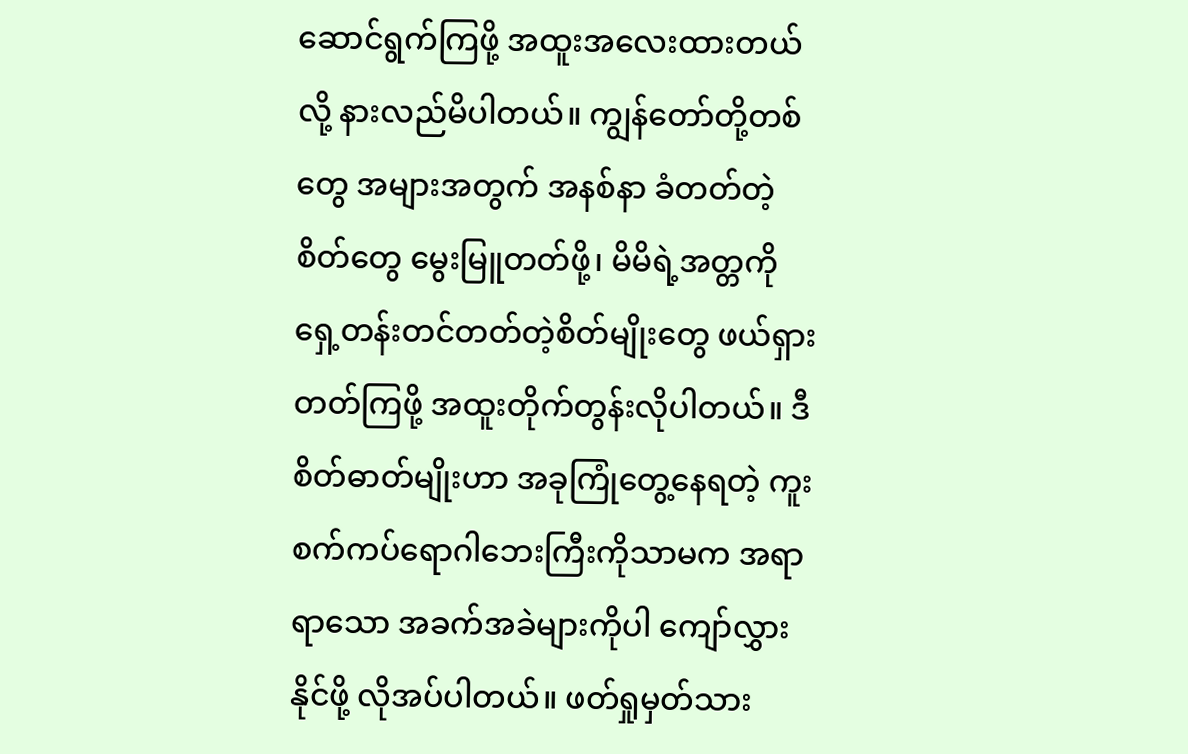ဆောင်ရွက်ကြဖို့ အထူးအလေးထားတယ်လို့ နားလည်မိပါတယ်။ ကျွန်တော်တို့တစ်တွေ အများအတွက် အနစ်နာ ခံတတ်တဲ့စိတ်တွေ မွေးမြူတတ်ဖို့၊ မိမိရဲ့အတ္တကို ရှေ့တန်းတင်တတ်တဲ့စိတ်မျိုးတွေ ဖယ်ရှားတတ်ကြဖို့ အထူးတိုက်တွန်းလိုပါတယ်။ ဒီစိတ်ဓာတ်မျိုးဟာ အခုကြုံတွေ့နေရတဲ့ ကူးစက်ကပ်ရောဂါဘေးကြီးကိုသာမက အရာရာသော အခက်အခဲများကိုပါ ကျော်လွှားနိုင်ဖို့ လိုအပ်ပါတယ်။ ဖတ်ရှုမှတ်သား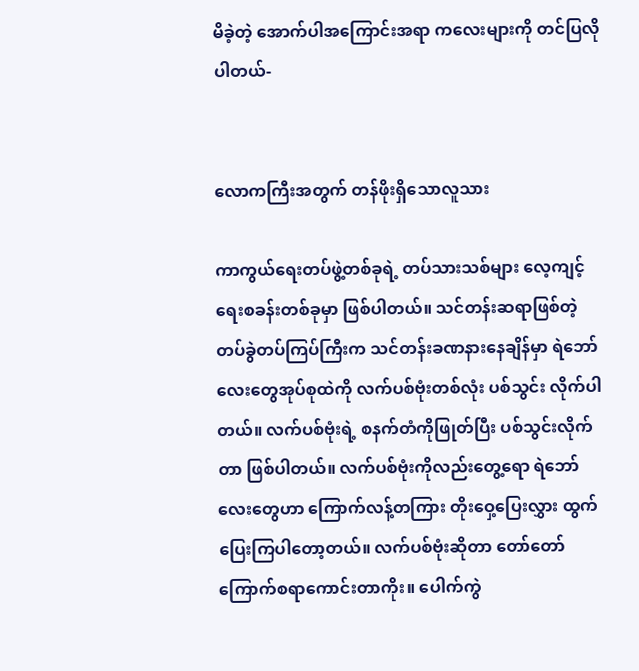မိခဲ့တဲ့ အောက်ပါအကြောင်းအရာ ကလေးများကို တင်ပြလိုပါတယ်-


လောကကြီးအတွက် တန်ဖိုးရှိသောလူသား

ကာကွယ်ရေးတပ်ဖွဲ့တစ်ခုရဲ့ တပ်သားသစ်များ လေ့ကျင့်ရေးစခန်းတစ်ခုမှာ ဖြစ်ပါတယ်။ သင်တန်းဆရာဖြစ်တဲ့ တပ်ခွဲတပ်ကြပ်ကြီးက သင်တန်းခဏနားနေချိန်မှာ ရဲဘော်လေးတွေအုပ်စုထဲကို လက်ပစ်ဗုံးတစ်လုံး ပစ်သွင်း လိုက်ပါတယ်။ လက်ပစ်ဗုံးရဲ့ စနက်တံကိုဖြုတ်ပြီး ပစ်သွင်းလိုက်တာ ဖြစ်ပါတယ်။ လက်ပစ်ဗုံးကိုလည်းတွေ့ရော ရဲဘော်လေးတွေဟာ ကြောက်လန့်တကြား တိုးဝှေ့ပြေးလွှား ထွက်ပြေးကြပါတော့တယ်။ လက်ပစ်ဗုံးဆိုတာ တော်တော် ကြောက်စရာကောင်းတာကိုး။ ပေါက်ကွဲ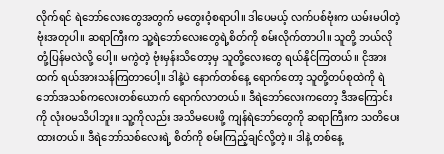လိုက်ရင် ရဲဘော်လေးတွေအတွက် မတွေးဝံ့စရာပါ။ ဒါပေမယ့် လက်ပစ်ဗုံးက ယမ်းမပါတဲ့ ဗုံးအတုပါ။ ဆရာကြီးက သူ့ရဲဘော်လေးတွေရဲ့စိတ်ကို စမ်းလိုက်တာပါ။ သူတို့ ဘယ်လိုတုံ့ပြန်မလဲလို့ ပေါ့။ မကွဲတဲ့ ဗုံးမှန်းသိတော့မှ သူတို့လေးတွေ ရယ်နိုင်ကြတယ်။ ငိုအားထက် ရယ်အားသန်ကြတာပေါ့။ ဒါနဲ့ပဲ နောက်တစ်နေ့ ရောက်တော့ သူတို့တပ်စုထဲကို ရဲဘော်အသစ်ကလေးတစ်ယောက် ရောက်လာတယ်။ ဒီရဲဘော်လေးကတော့ ဒီအကြောင်းကို လုံး၀မသိပါဘူး။ သူ့ကိုလည်း အသိမပေးဖို့ ကျန်ရဲဘော်တွေကို ဆရာကြီးက သတိပေးထားတယ်။ ဒီရဲဘော်သစ်လေးရဲ့ စိတ်ကို စမ်းကြည့်ချင်လို့တဲ့။ ဒါနဲ့ တစ်နေ့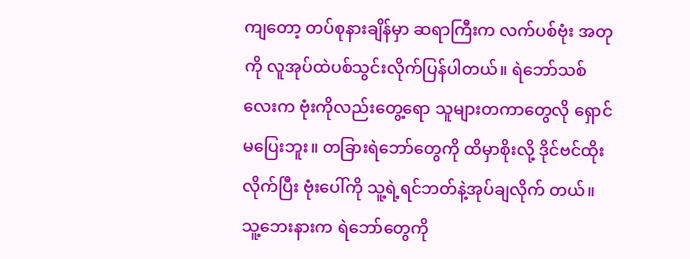ကျတော့ တပ်စုနားချိန်မှာ ဆရာကြီးက လက်ပစ်ဗုံး အတုကို လူအုပ်ထဲပစ်သွင်းလိုက်ပြန်ပါတယ်။ ရဲဘော်သစ်လေးက ဗုံးကိုလည်းတွေ့ရော သူများတကာတွေလို ရှောင်မပြေးဘူး။ တခြားရဲဘော်တွေကို ထိမှာစိုးလို့ ဒိုင်ဗင်ထိုးလိုက်ပြီး ဗုံးပေါ်ကို သူ့ရဲ့ရင်ဘတ်နဲ့အုပ်ချလိုက် တယ်။ သူ့ဘေးနားက ရဲဘော်တွေကို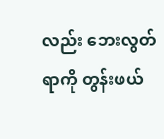လည်း ဘေးလွတ်ရာကို တွန်းဖယ်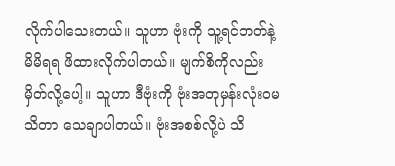လိုက်ပါသေးတယ်။ သူဟာ ဗုံးကို သူ့ရင်ဘတ်နဲ့ မိမိရရ ဖိထားလိုက်ပါတယ်။ မျက်စိကိုလည်း မှိတ်လို့ပေါ့။ သူဟာ ဒီဗုံးကို ဗုံးအတုမှန်းလုံးဝမသိတာ သေချာပါတယ်။ ဗုံးအစစ်လို့ပဲ သိ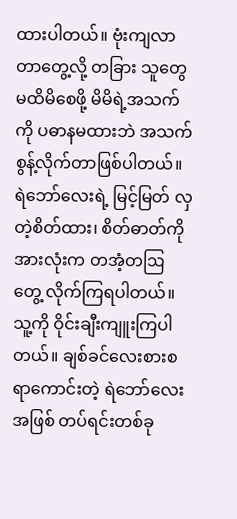ထားပါတယ်။ ဗုံးကျလာတာတွေ့လို့ တခြား သူတွေမထိမိစေဖို့ မိမိရဲ့အသက်ကို ပဓာနမထားဘဲ အသက်စွန့်လိုက်တာဖြစ်ပါတယ်။ ရဲဘော်လေးရဲ့ မြင့်မြတ် လှတဲ့စိတ်ထား၊ စိတ်ဓာတ်ကို အားလုံးက တအံ့တဩတွေ့ လိုက်ကြရပါတယ်။ သူ့ကို ဝိုင်းချီးကျူးကြပါတယ်။ ချစ်ခင်လေးစားစရာကောင်းတဲ့ ရဲဘော်လေးအဖြစ် တပ်ရင်းတစ်ခု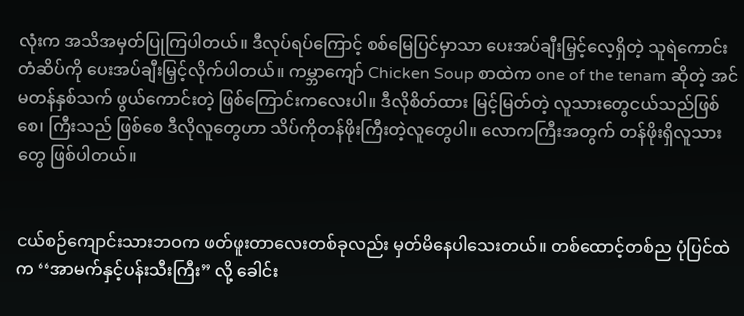လုံးက အသိအမှတ်ပြုကြပါတယ်။ ဒီလုပ်ရပ်ကြောင့် စစ်မြေပြင်မှာသာ ပေးအပ်ချီးမြှင့်လေ့ရှိတဲ့ သူရဲကောင်းတံဆိပ်ကို ပေးအပ်ချီးမြှင့်လိုက်ပါတယ်။ ကမ္ဘာကျော် Chicken Soup စာထဲက one of the tenam ဆိုတဲ့ အင်မတန်နှစ်သက် ဖွယ်ကောင်းတဲ့ ဖြစ်ကြောင်းကလေးပါ။ ဒီလိုစိတ်ထား မြင့်မြတ်တဲ့ လူသားတွေငယ်သည်ဖြစ်စေ၊ ကြီးသည် ဖြစ်စေ ဒီလိုလူတွေဟာ သိပ်ကိုတန်ဖိုးကြီးတဲ့လူတွေပါ။ လောကကြီးအတွက် တန်ဖိုးရှိလူသားတွေ ဖြစ်ပါတယ်။


ငယ်စဉ်ကျောင်းသားဘဝက ဖတ်ဖူးတာလေးတစ်ခုလည်း မှတ်မိနေပါသေးတယ်။ တစ်ထောင့်တစ်ည ပုံပြင်ထဲက ‘‘အာမက်နှင့်ပန်းသီးကြီး” လို့ ခေါင်း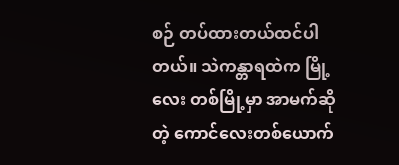စဉ် တပ်ထားတယ်ထင်ပါတယ်။ သဲကန္တာရထဲက မြို့လေး တစ်မြို့မှာ အာမက်ဆိုတဲ့ ကောင်လေးတစ်ယောက်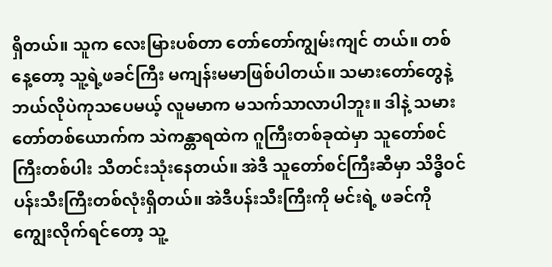ရှိတယ်။ သူက လေးမြားပစ်တာ တော်တော်ကျွမ်းကျင် တယ်။ တစ်နေ့တော့ သူ့ရဲ့ဖခင်ကြီး မကျန်းမမာဖြစ်ပါတယ်။ သမားတော်တွေနဲ့ ဘယ်လိုပဲကုသပေမယ့် လူမမာက မသက်သာလာပါဘူး။ ဒါနဲ့ သမားတော်တစ်ယောက်က သဲကန္တာရထဲက ဂူကြီးတစ်ခုထဲမှာ သူတော်စင်ကြီးတစ်ပါး သီတင်းသုံးနေတယ်။ အဲဒီ သူတော်စင်ကြီးဆီမှာ သိဒ္ဓိဝင် ပန်းသီးကြီးတစ်လုံးရှိတယ်။ အဲဒီပန်းသီးကြီးကို မင်းရဲ့ ဖခင်ကို ကျွေးလိုက်ရင်တော့ သူ့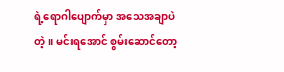ရဲ့ရောဂါပျောက်မှာ အသေအချာပဲတဲ့။ မင်းရအောင် စွမ်းဆောင်တော့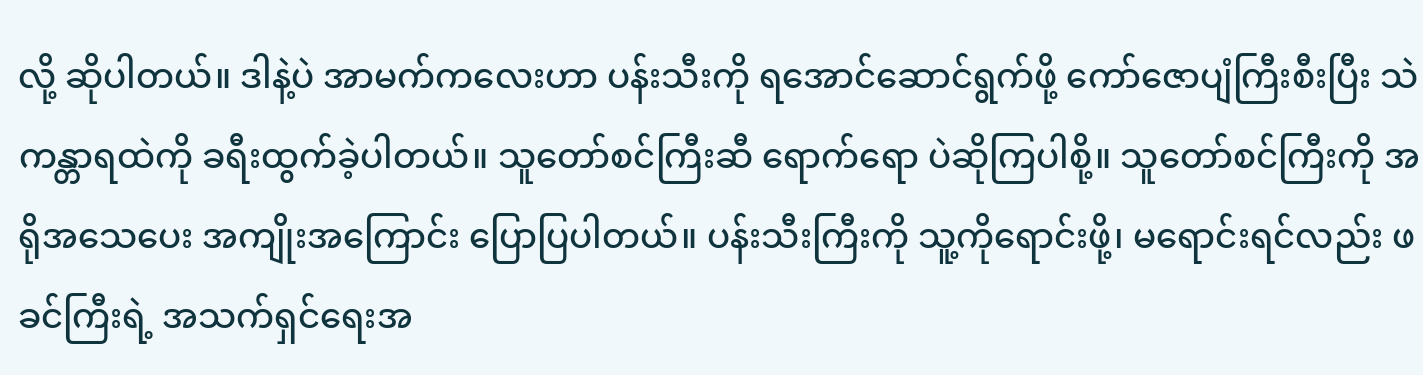လို့ ဆိုပါတယ်။ ဒါနဲ့ပဲ အာမက်ကလေးဟာ ပန်းသီးကို ရအောင်ဆောင်ရွက်ဖို့ ကော်ဇောပျံကြီးစီးပြီး သဲကန္တာရထဲကို ခရီးထွက်ခဲ့ပါတယ်။ သူတော်စင်ကြီးဆီ ရောက်ရော ပဲဆိုကြပါစို့။ သူတော်စင်ကြီးကို အရိုအသေပေး အကျိုးအကြောင်း ပြောပြပါတယ်။ ပန်းသီးကြီးကို သူ့ကိုရောင်းဖို့၊ မရောင်းရင်လည်း ဖခင်ကြီးရဲ့ အသက်ရှင်ရေးအ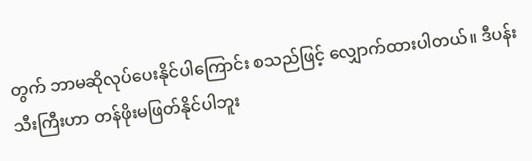တွက် ဘာမဆိုလုပ်ပေးနိုင်ပါကြောင်း စသည်ဖြင့် လျှောက်ထားပါတယ်။ ဒီပန်းသီးကြီးဟာ တန်ဖိုးမဖြတ်နိုင်ပါဘူး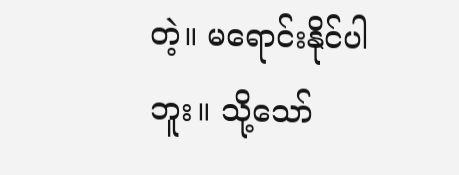တဲ့။ မရောင်းနိုင်ပါဘူး။ သို့သော်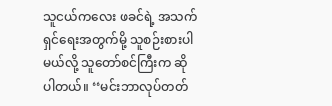သူငယ်ကလေး ဖခင်ရဲ့ အသက်ရှင်ရေးအတွက်မို့ သူစဉ်းစားပါမယ်လို့ သူတော်စင်ကြီးက ဆိုပါတယ်။ ‘‘မင်းဘာလုပ်တတ်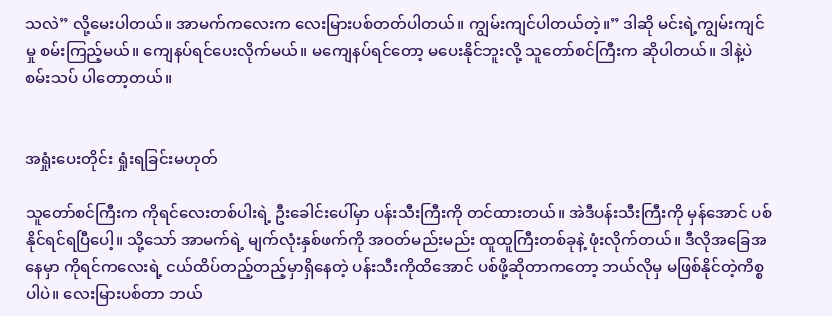သလဲ” လို့မေးပါတယ်။ အာမက်ကလေးက လေးမြားပစ်တတ်ပါတယ်။ ကျွမ်းကျင်ပါတယ်တဲ့။” ဒါဆို မင်းရဲ့ကျွမ်းကျင် မှု စမ်းကြည့်မယ်။ ကျေနပ်ရင်ပေးလိုက်မယ်။ မကျေနပ်ရင်တော့ မပေးနိုင်ဘူးလို့ သူတော်စင်ကြီးက ဆိုပါတယ်။ ဒါနဲ့ပဲ စမ်းသပ် ပါတော့တယ်။


အရှုံးပေးတိုင်း ရှုံးရခြင်းမဟုတ်

သူတော်စင်ကြီးက ကိုရင်လေးတစ်ပါးရဲ့ ဦးခေါင်းပေါ်မှာ ပန်းသီးကြီးကို တင်ထားတယ်။ အဲဒီပန်းသီးကြီးကို မှန်အောင် ပစ်နိုင်ရင်ရပြီပေါ့။ သို့သော် အာမက်ရဲ့ မျက်လုံးနှစ်ဖက်ကို အဝတ်မည်းမည်း ထူထူကြီးတစ်ခုနဲ့ ဖုံးလိုက်တယ်။ ဒီလိုအခြေအနေမှာ ကိုရင်ကလေးရဲ့ ငယ်ထိပ်တည့်တည့်မှာရှိနေတဲ့ ပန်းသီးကိုထိအောင် ပစ်ဖို့ဆိုတာကတော့ ဘယ်လိုမှ မဖြစ်နိုင်တဲ့ကိစ္စပါပဲ။ လေးမြားပစ်တာ ဘယ်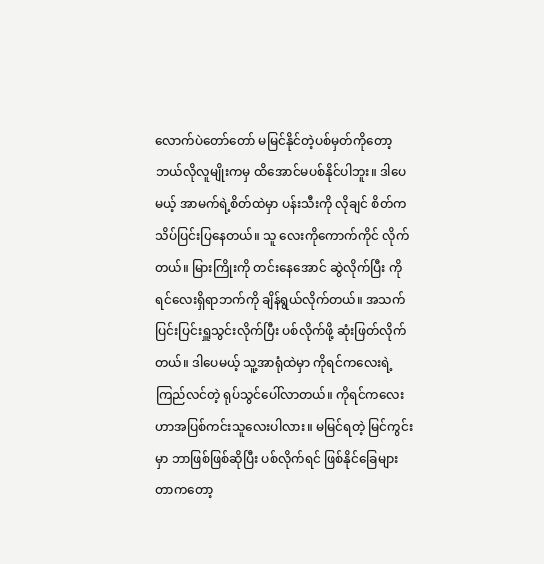လောက်ပဲတော်တော် မမြင်နိုင်တဲ့ပစ်မှတ်ကိုတော့ ဘယ်လိုလူမျိုးကမှ ထိအောင်မပစ်နိုင်ပါဘူး။ ဒါပေမယ့် အာမက်ရဲ့စိတ်ထဲမှာ ပန်းသီးကို လိုချင် စိတ်က သိပ်ပြင်းပြနေတယ်။ သူ လေးကိုကောက်ကိုင် လိုက်တယ်။ မြားကြိုးကို တင်းနေအောင် ဆွဲလိုက်ပြီး ကိုရင်လေးရှိရာဘက်ကို ချိန်ရွယ်လိုက်တယ်။ အသက် ပြင်းပြင်းရှူသွင်းလိုက်ပြီး ပစ်လိုက်ဖို့ ဆုံးဖြတ်လိုက်တယ်။ ဒါပေမယ့် သူ့အာရုံထဲမှာ ကိုရင်ကလေးရဲ့ ကြည်လင်တဲ့ ရုပ်သွင်ပေါ်လာတယ်။ ကိုရင်ကလေးဟာအပြစ်ကင်းသူလေးပါလား။ မမြင်ရတဲ့ မြင်ကွင်းမှာ ဘာဖြစ်ဖြစ်ဆိုပြီး ပစ်လိုက်ရင် ဖြစ်နိုင်ခြေများတာကတော့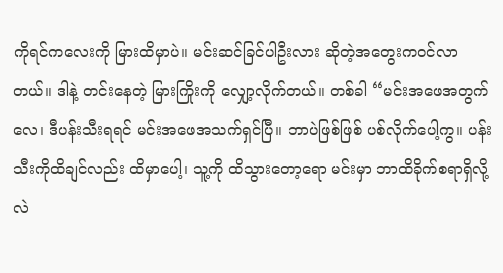ကိုရင်ကလေးကို မြားထိမှာပဲ။ မင်းဆင်ခြင်ပါဦးလား ဆိုတဲ့အတွေးကဝင်လာတယ်။ ဒါနဲ့ တင်းနေတဲ့ မြားကြိုးကို လျှော့လိုက်တယ်။ တစ်ခါ ‘‘မင်းအဖေအတွက်လေ၊ ဒီပန်းသီးရရင် မင်းအဖေအသက်ရှင်ပြီ။ ဘာပဲဖြစ်ဖြစ် ပစ်လိုက်ပေါ့ကွ။ ပန်းသီးကိုထိချင်လည်း ထိမှာပေါ့၊ သူ့ကို ထိသွားတော့ရော မင်းမှာ ဘာထိခိုက်စရာရှိလို့လဲ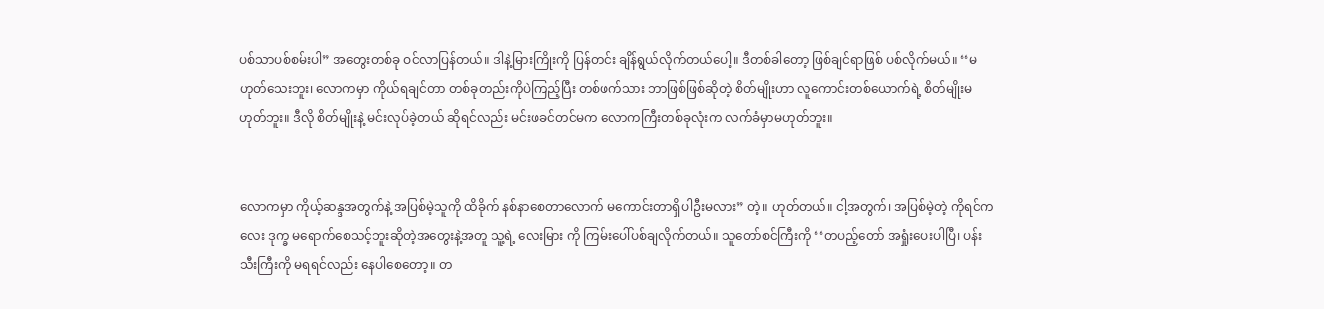ပစ်သာပစ်စမ်းပါ” အတွေးတစ်ခု ဝင်လာပြန်တယ်။ ဒါနဲ့မြားကြိုးကို ပြန်တင်း ချိန်ရွယ်လိုက်တယ်ပေါ့။ ဒီတစ်ခါတော့ ဖြစ်ချင်ရာဖြစ် ပစ်လိုက်မယ်။ ‘‘မဟုတ်သေးဘူး၊ လောကမှာ ကိုယ်ရချင်တာ တစ်ခုတည်းကိုပဲကြည့်ပြီး တစ်ဖက်သား ဘာဖြစ်ဖြစ်ဆိုတဲ့ စိတ်မျိုးဟာ လူကောင်းတစ်ယောက်ရဲ့ စိတ်မျိုးမဟုတ်ဘူး။ ဒီလို စိတ်မျိုးနဲ့ မင်းလုပ်ခဲ့တယ် ဆိုရင်လည်း မင်းဖခင်တင်မက လောကကြီးတစ်ခုလုံးက လက်ခံမှာမဟုတ်ဘူး။


လောကမှာ ကိုယ့်ဆန္ဒအတွက်နဲ့ အပြစ်မဲ့သူကို ထိခိုက် နစ်နာစေတာလောက် မကောင်းတာရှိပါဦးမလား” တဲ့။ ဟုတ်တယ်။ ငါ့အတွက်၊ အပြစ်မဲ့တဲ့ ကိုရင်ကလေး ဒုက္ခ မရောက်စေသင့်ဘူးဆိုတဲ့အတွေးနဲ့အတူ သူ့ရဲ့ လေးမြား ကို ကြမ်းပေါ်ပစ်ချလိုက်တယ်။ သူတော်စင်ကြီးကို ‘‘တပည့်တော် အရှုံးပေးပါပြီ၊ ပန်းသီးကြီးကို မရရင်လည်း နေပါစေတော့။ တ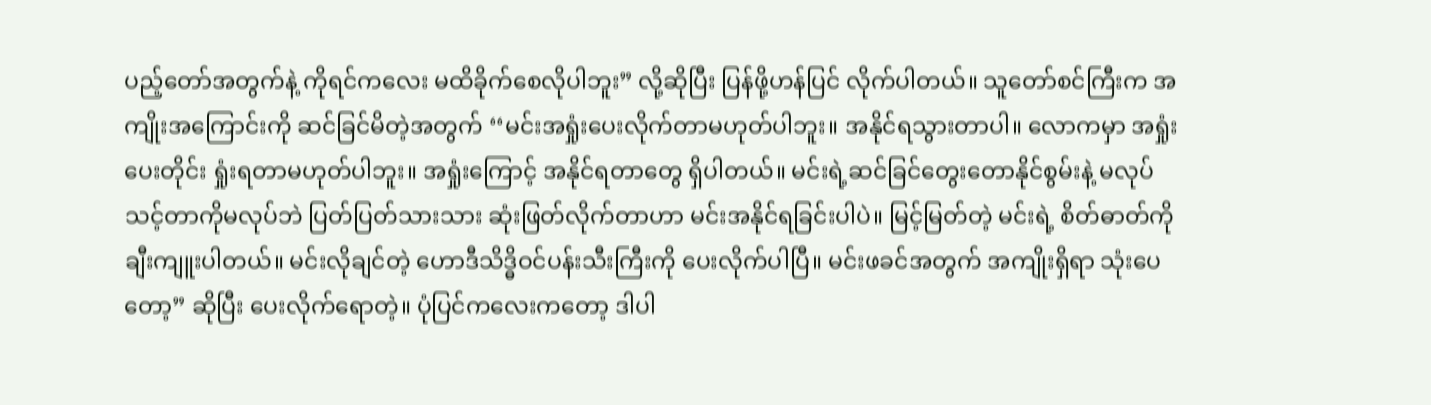ပည့်တော်အတွက်နဲ့ ကိုရင်ကလေး မထိခိုက်စေလိုပါဘူး” လို့ဆိုပြီး ပြန်ဖို့ဟန်ပြင် လိုက်ပါတယ်။ သူတော်စင်ကြီးက အကျိုးအကြောင်းကို ဆင်ခြင်မိတဲ့အတွက် ‘‘မင်းအရှုံးပေးလိုက်တာမဟုတ်ပါဘူး။ အနိုင်ရသွားတာပါ။ လောကမှာ အရှုံးပေးတိုင်း ရှုံးရတာမဟုတ်ပါဘူး။ အရှုံးကြောင့် အနိုင်ရတာတွေ ရှိပါတယ်။ မင်းရဲ့ဆင်ခြင်တွေးတောနိုင်စွမ်းနဲ့ မလုပ်သင့်တာကိုမလုပ်ဘဲ ပြတ်ပြတ်သားသား ဆုံးဖြတ်လိုက်တာဟာ မင်းအနိုင်ရခြင်းပါပဲ။ မြင့်မြတ်တဲ့ မင်းရဲ့ စိတ်ဓာတ်ကို ချီးကျူးပါတယ်။ မင်းလိုချင်တဲ့ ဟောဒီသိဒ္ဓိဝင်ပန်းသီးကြီးကို ပေးလိုက်ပါပြီ။ မင်းဖခင်အတွက် အကျိုးရှိရာ သုံးပေတော့” ဆိုပြီး ပေးလိုက်ရောတဲ့။ ပုံပြင်ကလေးကတော့ ဒါပါ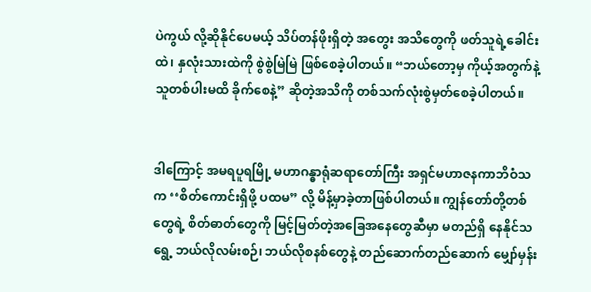ပဲကွယ် လို့ဆိုနိုင်ပေမယ့် သိပ်တန်ဖိုးရှိတဲ့ အတွေး အသိတွေကို ဖတ်သူရဲ့ခေါင်းထဲ၊ နှလုံးသားထဲကို စွဲစွဲမြဲမြဲ ဖြစ်စေခဲ့ပါတယ်။ “ဘယ်တော့မှ ကိုယ့်အတွက်နဲ့ သူတစ်ပါးမထိ ခိုက်စေနဲ့” ဆိုတဲ့အသိကို တစ်သက်လုံးစွဲမှတ်စေခဲ့ပါတယ်။


ဒါကြောင့် အမရပူရမြို့ မဟာဂန္ဓာရုံဆရာတော်ကြီး အရှင်မဟာဇနကာဘိဝံသက ‘‘စိတ်ကောင်းရှိဖို့ ပထမ” လို့ မိန့်မှာခဲ့တာဖြစ်ပါတယ်။ ကျွန်တော်တို့တစ်တွေရဲ့ စိတ်ဓာတ်တွေကို မြင့်မြတ်တဲ့အခြေအနေတွေဆီမှာ မတည်ရှိ နေနိုင်သရွေ့ ဘယ်လိုလမ်းစဉ်၊ ဘယ်လိုစနစ်တွေနဲ့ တည်ဆောက်တည်ဆောက် မျှော်မှန်း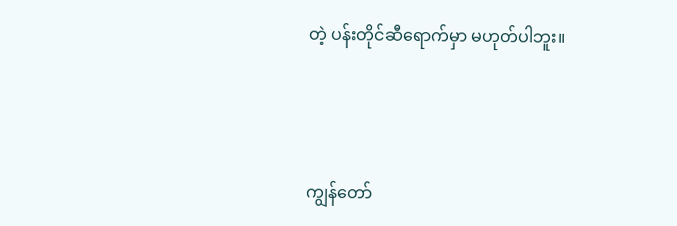တဲ့ ပန်းတိုင်ဆီရောက်မှာ မဟုတ်ပါဘူး။



ကျွန်တော်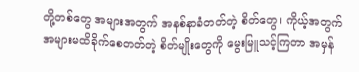တို့တစ်တွေ အများအတွက် အနစ်နာခံတတ်တဲ့ စိတ်တွေ၊ ကိုယ့်အတွက် အများမထိခိုက်စေတတ်တဲ့ စိတ်မျိုးတွေကို မွေးမြူသင့်ကြတာ အမှန်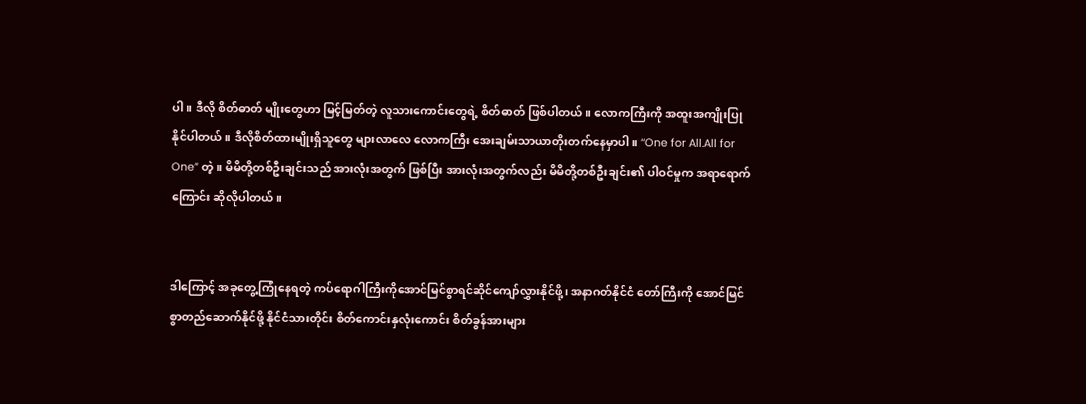ပါ။ ဒီလို စိတ်ဓာတ် မျိုးတွေဟာ မြင့်မြတ်တဲ့ လူသားကောင်းတွေရဲ့ စိတ်ဓာတ် ဖြစ်ပါတယ်။ လောကကြီးကို အထူးအကျိုးပြုနိုင်ပါတယ်။ ဒီလိုစိတ်ထားမျိုးရှိသူတွေ များလာလေ လောကကြီး အေးချမ်းသာယာတိုးတက်နေမှာပါ။ ‘‘One for All.All for One” တဲ့။ မိမိတို့တစ်ဦးချင်းသည် အားလုံးအတွက် ဖြစ်ပြီး အားလုံးအတွက်လည်း မိမိတို့တစ်ဦးချင်း၏ ပါဝင်မှုက အရာရောက်ကြောင်း ဆိုလိုပါတယ်။


ဒါကြောင့် အခုတွေ့ကြုံနေရတဲ့ ကပ်ရောဂါကြီးကိုအောင်မြင်စွာရင်ဆိုင်ကျော်လွှားနိုင်ဖို့၊ အနာဂတ်နိုင်ငံ တော်ကြီးကို အောင်မြင်စွာတည်ဆောက်နိုင်ဖို့ နိုင်ငံသားတိုင်း စိတ်ကောင်းနှလုံးကောင်း စိတ်ခွန်အားများ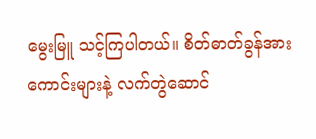မွေးမြူ သင့်ကြပါတယ်။ စိတ်ဓာတ်ခွန်အားကောင်းများနဲ့ လက်တွဲဆောင်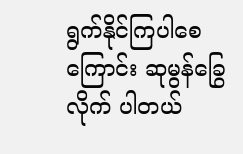ရွက်နိုင်ကြပါစေကြောင်း ဆုမွန်ခြွေလိုက် ပါတယ်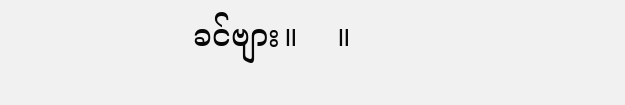ခင်ဗျား။    ။